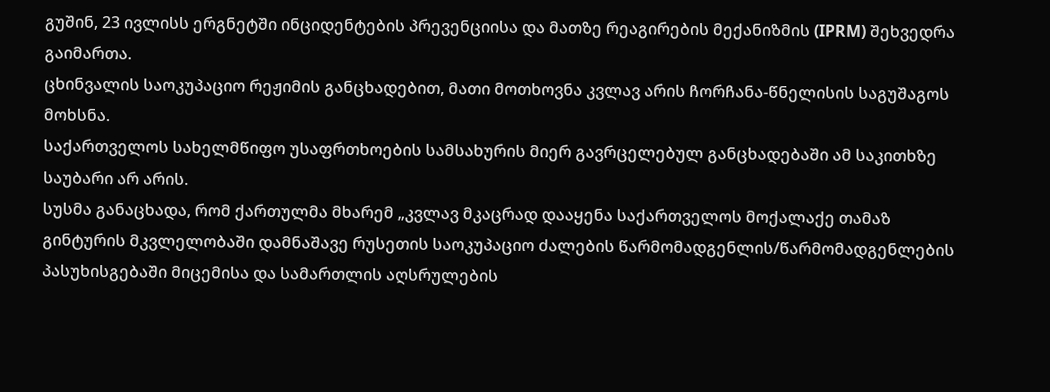გუშინ, 23 ივლისს ერგნეტში ინციდენტების პრევენციისა და მათზე რეაგირების მექანიზმის (IPRM) შეხვედრა გაიმართა.
ცხინვალის საოკუპაციო რეჟიმის განცხადებით, მათი მოთხოვნა კვლავ არის ჩორჩანა-წნელისის საგუშაგოს მოხსნა.
საქართველოს სახელმწიფო უსაფრთხოების სამსახურის მიერ გავრცელებულ განცხადებაში ამ საკითხზე საუბარი არ არის.
სუსმა განაცხადა, რომ ქართულმა მხარემ „კვლავ მკაცრად დააყენა საქართველოს მოქალაქე თამაზ გინტურის მკვლელობაში დამნაშავე რუსეთის საოკუპაციო ძალების წარმომადგენლის/წარმომადგენლების პასუხისგებაში მიცემისა და სამართლის აღსრულების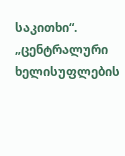საკითხი“.
„ცენტრალური ხელისუფლების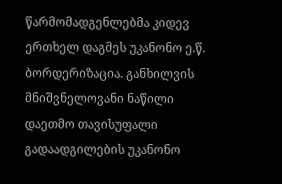წარმომადგენლებმა კიდევ ერთხელ დაგმეს უკანონო ე.წ. ბორდერიზაცია. განხილვის მნიშვნელოვანი ნაწილი დაეთმო თავისუფალი გადაადგილების უკანონო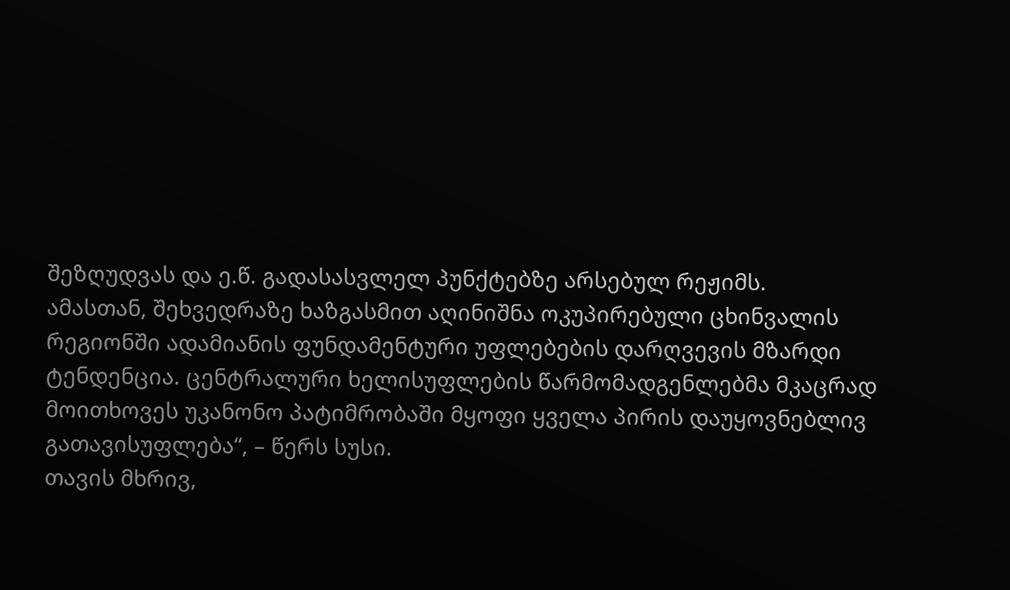შეზღუდვას და ე.წ. გადასასვლელ პუნქტებზე არსებულ რეჟიმს.
ამასთან, შეხვედრაზე ხაზგასმით აღინიშნა ოკუპირებული ცხინვალის რეგიონში ადამიანის ფუნდამენტური უფლებების დარღვევის მზარდი ტენდენცია. ცენტრალური ხელისუფლების წარმომადგენლებმა მკაცრად მოითხოვეს უკანონო პატიმრობაში მყოფი ყველა პირის დაუყოვნებლივ გათავისუფლება“, – წერს სუსი.
თავის მხრივ,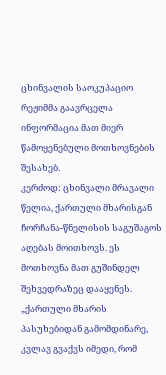ცხინვალის საოკუპაციო რეჟიმმა გაავრცელა ინფორმაცია მათ მიერ წამოყენებული მოთხოვნების შესახებ.
კერძოდ: ცხინვალი მრავალი წელია, ქართული მხარისგან ჩორჩანა-წნელისის საგუშაგოს აღებას მოითხოვს. ეს მოთხოვნა მათ გუშინდელ შეხვედრაზეც დააყენეს.
„ქართული მხარის პასუხებიდან გამომდინარე, კვლავ გვაქვს იმედი, რომ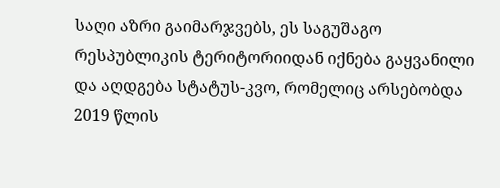საღი აზრი გაიმარჯვებს, ეს საგუშაგო რესპუბლიკის ტერიტორიიდან იქნება გაყვანილი და აღდგება სტატუს-კვო, რომელიც არსებობდა 2019 წლის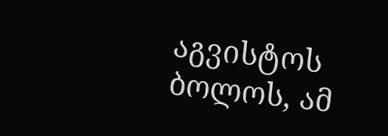აგვისტოს ბოლოს, ამ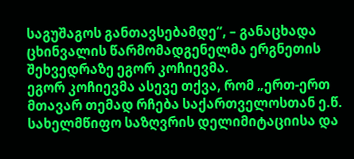საგუშაგოს განთავსებამდე“, – განაცხადა ცხინვალის წარმომადგენელმა ერგნეთის შეხვედრაზე ეგორ კოჩიევმა.
ეგორ კოჩიევმა ასევე თქვა, რომ „ერთ-ერთ მთავარ თემად რჩება საქართველოსთან ე.წ. სახელმწიფო საზღვრის დელიმიტაციისა და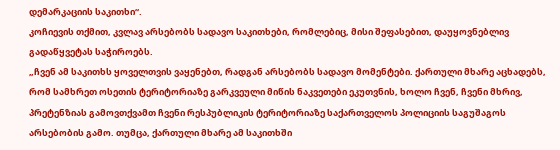დემარკაციის საკითხი“.
კოჩიევის თქმით, კვლავ არსებობს სადავო საკითხები, რომლებიც, მისი შეფასებით, დაუყოვნებლივ გადაწყვეტას საჭიროებს.
„ჩვენ ამ საკითხს ყოველთვის ვაყენებთ, რადგან არსებობს სადავო მომენტები. ქართული მხარე აცხადებს, რომ სამხრეთ ოსეთის ტერიტორიაზე გარკვეული მიწის ნაკვეთები ეკუთვნის, ხოლო ჩვენ, ჩვენი მხრივ, პრეტენზიას გამოვთქვამთ ჩვენი რესპუბლიკის ტერიტორიაზე საქართველოს პოლიციის საგუშაგოს არსებობის გამო. თუმცა, ქართული მხარე ამ საკითხში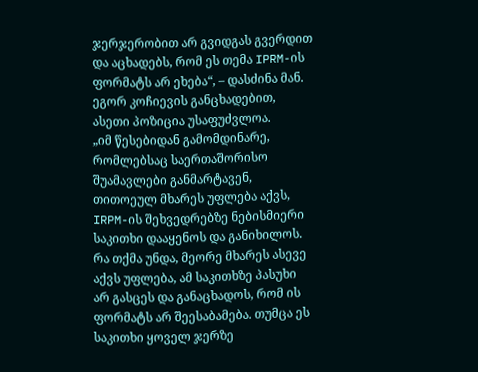ჯერჯერობით არ გვიდგას გვერდით და აცხადებს, რომ ეს თემა IPRM-ის ფორმატს არ ეხება“, – დასძინა მან.
ეგორ კოჩიევის განცხადებით, ასეთი პოზიცია უსაფუძვლოა.
„იმ წესებიდან გამომდინარე, რომლებსაც საერთაშორისო შუამავლები განმარტავენ, თითოეულ მხარეს უფლება აქვს, IRPM-ის შეხვედრებზე ნებისმიერი საკითხი დააყენოს და განიხილოს. რა თქმა უნდა, მეორე მხარეს ასევე აქვს უფლება, ამ საკითხზე პასუხი არ გასცეს და განაცხადოს, რომ ის ფორმატს არ შეესაბამება. თუმცა ეს საკითხი ყოველ ჯერზე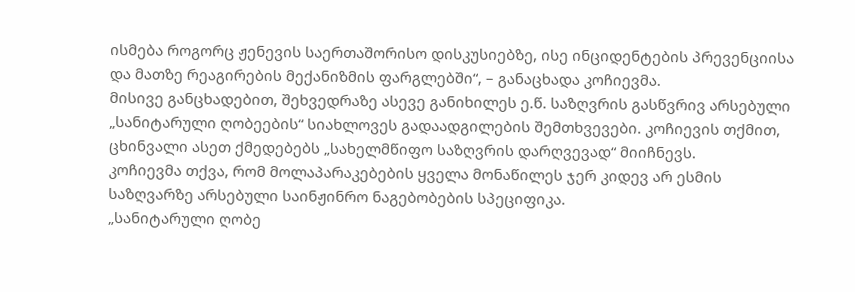ისმება როგორც ჟენევის საერთაშორისო დისკუსიებზე, ისე ინციდენტების პრევენციისა და მათზე რეაგირების მექანიზმის ფარგლებში“, – განაცხადა კოჩიევმა.
მისივე განცხადებით, შეხვედრაზე ასევე განიხილეს ე.წ. საზღვრის გასწვრივ არსებული „სანიტარული ღობეების“ სიახლოვეს გადაადგილების შემთხვევები. კოჩიევის თქმით, ცხინვალი ასეთ ქმედებებს „სახელმწიფო საზღვრის დარღვევად“ მიიჩნევს.
კოჩიევმა თქვა, რომ მოლაპარაკებების ყველა მონაწილეს ჯერ კიდევ არ ესმის საზღვარზე არსებული საინჟინრო ნაგებობების სპეციფიკა.
„სანიტარული ღობე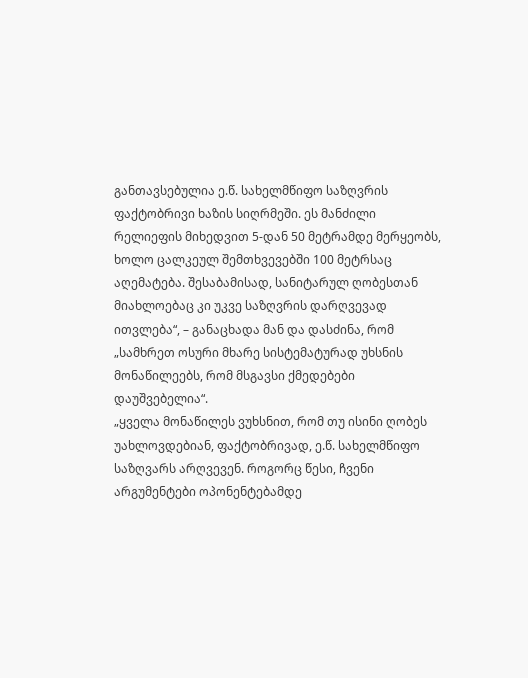განთავსებულია ე.წ. სახელმწიფო საზღვრის ფაქტობრივი ხაზის სიღრმეში. ეს მანძილი რელიეფის მიხედვით 5-დან 50 მეტრამდე მერყეობს, ხოლო ცალკეულ შემთხვევებში 100 მეტრსაც აღემატება. შესაბამისად, სანიტარულ ღობესთან მიახლოებაც კი უკვე საზღვრის დარღვევად ითვლება“, – განაცხადა მან და დასძინა, რომ „სამხრეთ ოსური მხარე სისტემატურად უხსნის მონაწილეებს, რომ მსგავსი ქმედებები დაუშვებელია“.
„ყველა მონაწილეს ვუხსნით, რომ თუ ისინი ღობეს უახლოვდებიან, ფაქტობრივად, ე.წ. სახელმწიფო საზღვარს არღვევენ. როგორც წესი, ჩვენი არგუმენტები ოპონენტებამდე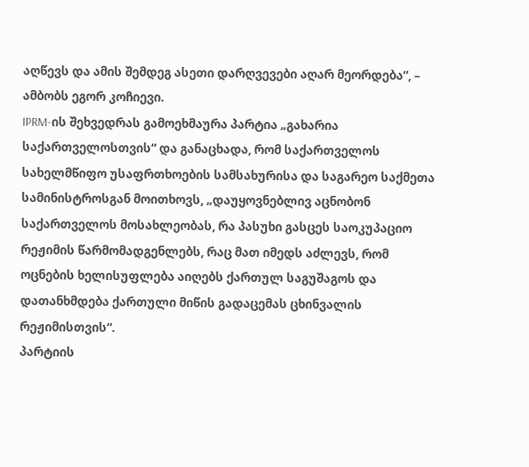აღწევს და ამის შემდეგ ასეთი დარღვევები აღარ მეორდება“, – ამბობს ეგორ კოჩიევი.
IPRM-ის შეხვედრას გამოეხმაურა პარტია „გახარია საქართველოსთვის“ და განაცხადა, რომ საქართველოს სახელმწიფო უსაფრთხოების სამსახურისა და საგარეო საქმეთა სამინისტროსგან მოითხოვს, „დაუყოვნებლივ აცნობონ საქართველოს მოსახლეობას, რა პასუხი გასცეს საოკუპაციო რეჟიმის წარმომადგენლებს, რაც მათ იმედს აძლევს, რომ ოცნების ხელისუფლება აიღებს ქართულ საგუშაგოს და დათანხმდება ქართული მიწის გადაცემას ცხინვალის რეჟიმისთვის“.
პარტიის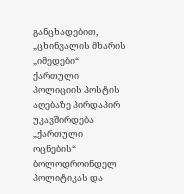განცხადებით, „ცხინვალის მხარის „იმედები“ ქართული პოლიციის პოსტის აღებაზე პირდაპირ უკავშირდება „ქართული ოცნების“ ბოლოდროინდელ პოლიტიკას და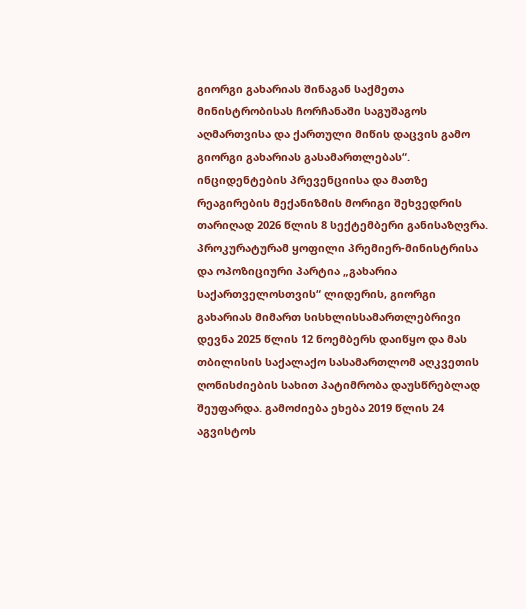გიორგი გახარიას შინაგან საქმეთა მინისტრობისას ჩორჩანაში საგუშაგოს აღმართვისა და ქართული მიწის დაცვის გამო გიორგი გახარიას გასამართლებას“.
ინციდენტების პრევენციისა და მათზე რეაგირების მექანიზმის მორიგი შეხვედრის თარიღად 2026 წლის 8 სექტემბერი განისაზღვრა.
პროკურატურამ ყოფილი პრემიერ-მინისტრისა და ოპოზიციური პარტია „გახარია საქართველოსთვის“ ლიდერის, გიორგი გახარიას მიმართ სისხლისსამართლებრივი დევნა 2025 წლის 12 ნოემბერს დაიწყო და მას თბილისის საქალაქო სასამართლომ აღკვეთის ღონისძიების სახით პატიმრობა დაუსწრებლად შეუფარდა. გამოძიება ეხება 2019 წლის 24 აგვისტოს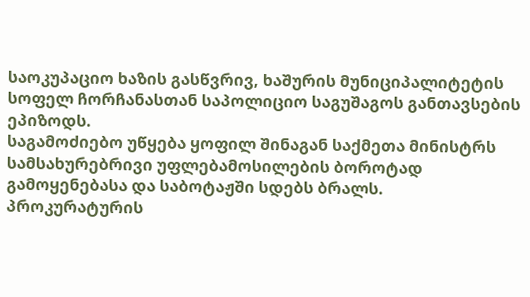საოკუპაციო ხაზის გასწვრივ, ხაშურის მუნიციპალიტეტის სოფელ ჩორჩანასთან საპოლიციო საგუშაგოს განთავსების ეპიზოდს.
საგამოძიებო უწყება ყოფილ შინაგან საქმეთა მინისტრს სამსახურებრივი უფლებამოსილების ბოროტად გამოყენებასა და საბოტაჟში სდებს ბრალს.
პროკურატურის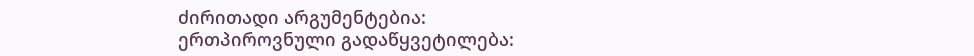ძირითადი არგუმენტებია:
ერთპიროვნული გადაწყვეტილება: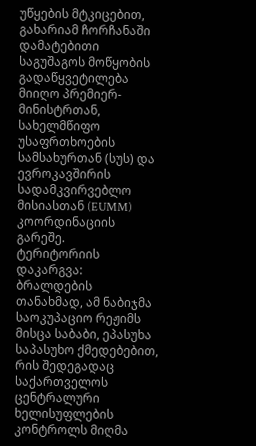უწყების მტკიცებით, გახარიამ ჩორჩანაში დამატებითი საგუშაგოს მოწყობის გადაწყვეტილება მიიღო პრემიერ-მინისტრთან, სახელმწიფო უსაფრთხოების სამსახურთან (სუს) და ევროკავშირის სადამკვირვებლო მისიასთან (EUMM) კოორდინაციის გარეშე.
ტერიტორიის დაკარგვა: ბრალდების თანახმად, ამ ნაბიჯმა საოკუპაციო რეჟიმს მისცა საბაბი, ეპასუხა საპასუხო ქმედებებით, რის შედეგადაც საქართველოს ცენტრალური ხელისუფლების კონტროლს მიღმა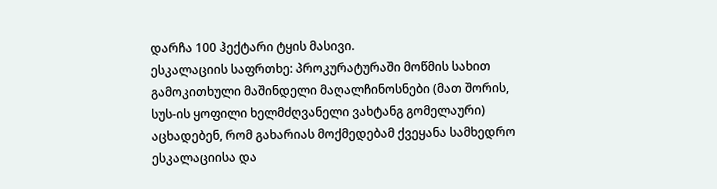დარჩა 100 ჰექტარი ტყის მასივი.
ესკალაციის საფრთხე: პროკურატურაში მოწმის სახით გამოკითხული მაშინდელი მაღალჩინოსნები (მათ შორის, სუს-ის ყოფილი ხელმძღვანელი ვახტანგ გომელაური) აცხადებენ, რომ გახარიას მოქმედებამ ქვეყანა სამხედრო ესკალაციისა და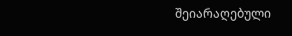შეიარაღებული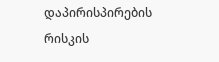დაპირისპირების რისკის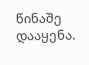წინაშე დააყენა.